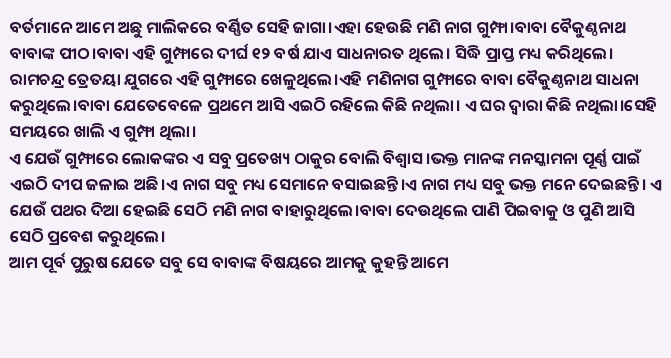ବର୍ତମାନେ ଆମେ ଅଛୁ ମାଲିକରେ ବର୍ଣ୍ଣିତ ସେହି ଜାଗା।ଏହା ହେଉଛି ମଣି ନାଗ ଗୁମ୍ଫା।ବାବା ବୈକୁଣ୍ଠନାଥ ବାବାଙ୍କ ପୀଠ।ବାବା ଏହି ଗୁମ୍ଫାରେ ଦୀର୍ଘ ୧୨ ବର୍ଷ ଯାଏ ସାଧନାରତ ଥିଲେ। ସିଦ୍ଧି ପ୍ରାପ୍ତ ମଧ୍ୟ କରିଥିଲେ। ରାମଚନ୍ଦ୍ର ତ୍ରେତୟା ଯୁଗରେ ଏହି ଗୁମ୍ଫାରେ ଖେଳୁଥିଲେ।ଏହି ମଣିନାଗ ଗୁମ୍ଫାରେ ବାବା ବୈକୁଣ୍ଠନାଥ ସାଧନା କରୁଥିଲେ।ବାବା ଯେତେବେଳେ ପ୍ରଥମେ ଆସି ଏଇଠି ରହିଲେ କିଛି ନଥିଲା। ଏ ଘର ଦ୍ବାରା କିଛି ନଥିଲା।ସେହି ସମୟରେ ଖାଲି ଏ ଗୁମ୍ଫା ଥିଲା।
ଏ ଯେଉଁ ଗୁମ୍ଫାରେ ଲୋକଙ୍କର ଏ ସବୁ ପ୍ରତେଖ୍ୟ ଠାକୁର ବୋଲି ବିଶ୍ୱାସ।ଭକ୍ତ ମାନଙ୍କ ମନସ୍କାମନା ପୂର୍ଣ୍ଣ ପାଇଁ ଏଇଠି ଦୀପ ଜଳାଇ ଅଛି।ଏ ନାଗ ସବୁ ମଧ୍ୟ ସେମାନେ ବସାଇଛନ୍ତି।ଏ ନାଗ ମଧ୍ୟ ସବୁ ଭକ୍ତ ମନେ ଦେଇଛନ୍ତି। ଏ ଯେଉଁ ପଥର ଦିଆ ହେଇଛି ସେଠି ମଣି ନାଗ ବାହାରୁଥିଲେ।ବାବା ଦେଉଥିଲେ ପାଣି ପିଇବାକୁ ଓ ପୁଣି ଆସି ସେଠି ପ୍ରବେଶ କରୁଥିଲେ।
ଆମ ପୂର୍ବ ପୁରୁଷ ଯେତେ ସବୁ ସେ ବାବାଙ୍କ ବିଷୟରେ ଆମକୁ କୁହନ୍ତି ଆମେ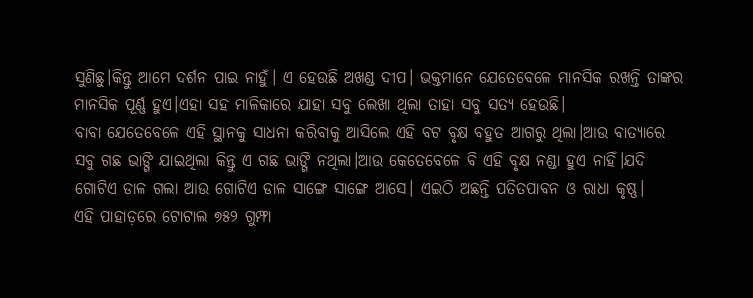ସୁଣିଛୁ।କିନ୍ତୁ ଆମେ ଦର୍ଶନ ପାଇ ନାହୁଁ। ଏ ହେଉଛି ଅଖଣ୍ଡ ଦୀପ। ଭକ୍ତମାନେ ଯେତେବେଳେ ମାନସିକ ରଖନ୍ତି ତାଙ୍କର ମାନସିକ ପୂର୍ଣ୍ଣ ହୁଏ।ଏହା ସହ ମାଳିକାରେ ଯାହା ସବୁ ଲେଖା ଥିଲା ତାହା ସବୁ ସତ୍ୟ ହେଉଛି।
ବାବା ଯେତେବେଳେ ଏହି ସ୍ଥାନକୁ ସାଧନା କରିବାକୁ ଆସିଲେ ଏହି ବଟ ବୃକ୍ଷ ବହୁତ ଆଗରୁ ଥିଲା।ଆଉ ବାତ୍ୟାରେ ସବୁ ଗଛ ଭାଙ୍ଗି ଯାଇଥିଲା କିନ୍ତୁ ଏ ଗଛ ଭାଙ୍ଗି ନଥିଲା।ଆଉ କେତେବେଳେ ବି ଏହି ବୃକ୍ଷ ନଣ୍ଡା ହୁଏ ନାହିଁ।ଯଦି ଗୋଟିଏ ଡାଳ ଗଲା ଆଉ ଗୋଟିଏ ଡାଳ ସାଙ୍ଗେ ସାଙ୍ଗେ ଆସେ। ଏଇଠି ଅଛନ୍ତି ପତିତପାବନ ଓ ରାଧା କୃଷ୍ଣ।
ଏହି ପାହାଡ଼ରେ ଟୋଟାଲ ୭୫୨ ଗୁମ୍ଫା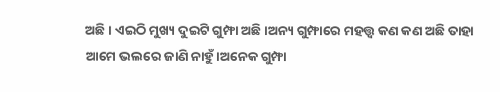ଅଛି। ଏଇଠି ମୁଖ୍ୟ ଦୁଇଟି ଗୁମ୍ଫା ଅଛି।ଅନ୍ୟ ଗୁମ୍ଫାରେ ମହତ୍ତ୍ଵ କଣ କଣ ଅଛି ତାହା ଆମେ ଭଲରେ ଜାଣି ନାହୁଁ।ଅନେକ ଗୁମ୍ଫା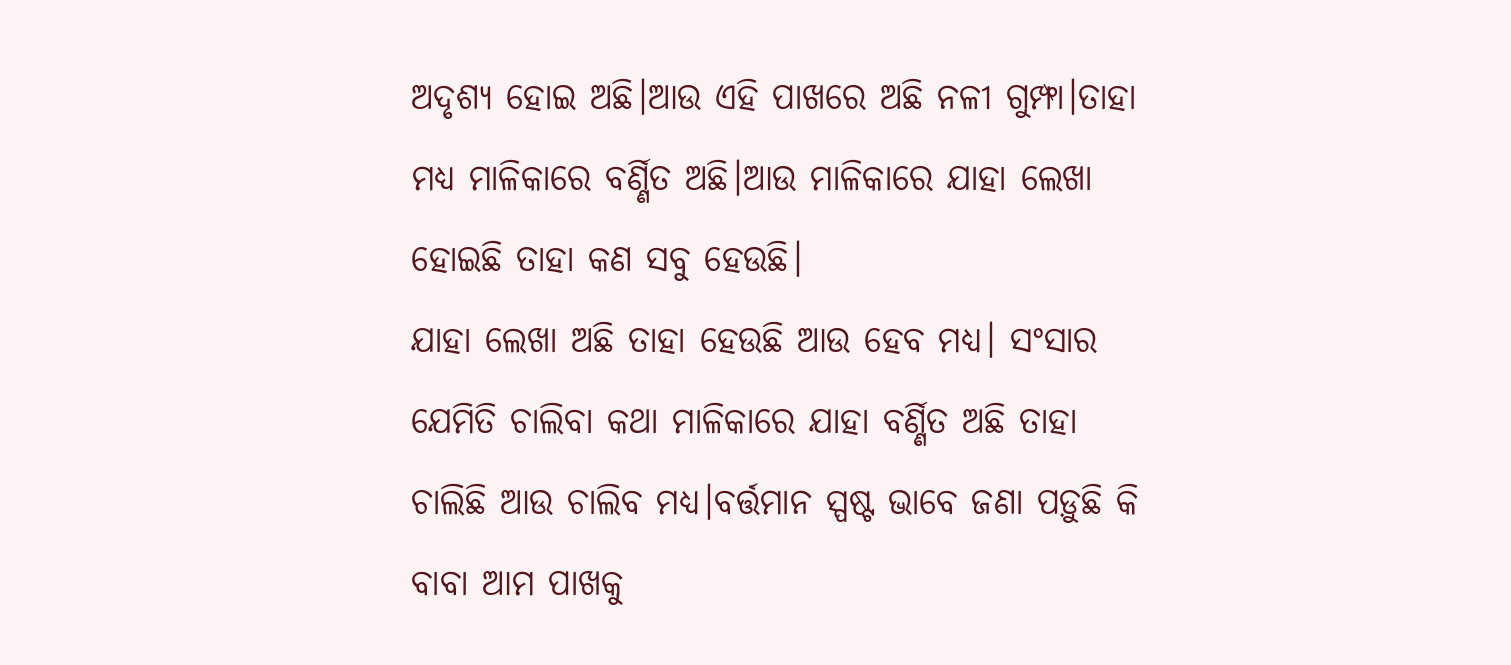ଅଦୃଶ୍ୟ ହୋଇ ଅଛି।ଆଉ ଏହି ପାଖରେ ଅଛି ନଳୀ ଗୁମ୍ଫା।ତାହା ମଧ୍ୟ ମାଳିକାରେ ବର୍ଣ୍ଣିତ ଅଛି।ଆଉ ମାଳିକାରେ ଯାହା ଲେଖା ହୋଇଛି ତାହା କଣ ସବୁ ହେଉଛି।
ଯାହା ଲେଖା ଅଛି ତାହା ହେଉଛି ଆଉ ହେବ ମଧ୍ଯ। ସଂସାର ଯେମିତି ଚାଲିବା କଥା ମାଳିକାରେ ଯାହା ବର୍ଣ୍ଣିତ ଅଛି ତାହା ଚାଲିଛି ଆଉ ଚାଲିବ ମଧ୍ଯ।ବର୍ତ୍ତମାନ ସ୍ପଷ୍ଟ ଭାବେ ଜଣା ପଡ଼ୁଛି କି ବାବା ଆମ ପାଖକୁ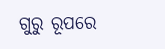ଗୁରୁ ରୂପରେ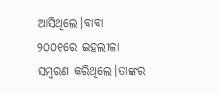ଆସିଥିଲେ।ବାବା ୨୦୦୧ରେ ଇହଲୀଳା ସମ୍ବରଣ କରିଥିଲେ।ତାଙ୍କର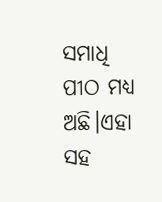ସମାଧି ପୀଠ ମଧ୍ୟ ଅଛି।ଏହା ସହ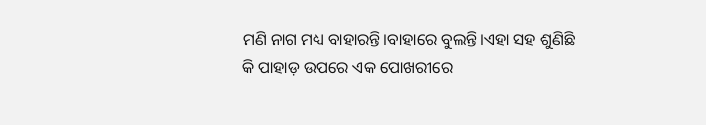ମଣି ନାଗ ମଧ୍ୟ ବାହାରନ୍ତି।ବାହାରେ ବୁଲନ୍ତି।ଏହା ସହ ଶୁଣିଛି କି ପାହାଡ଼ ଉପରେ ଏକ ପୋଖରୀରେ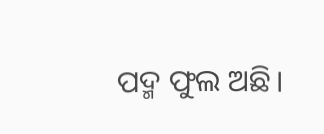ପଦ୍ମ ଫୁଲ ଅଛି।